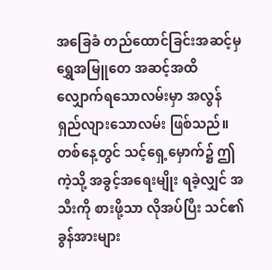အခြေခံ တည်ထောင်ခြင်းအဆင့်မှ ရွှေအမြူတေ အဆင့်အထိလျှောက်ရသောလမ်းမှာ အလွန် ရှည်လျားသောလမ်း ဖြစ်သည်။
တစ်နေ့တွင် သင့်ရှေ့မှောက်၌ ဤကဲ့သို့ အခွင့်အရေးမျိုး ရခဲ့လျှင် အသီးကို စားဖို့သာ လိုအပ်ပြီး သင်၏ ခွန်အားများ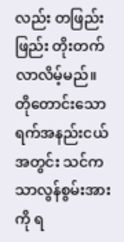လည်း တဖြည်းဖြည်း တိုးတက်လာလိမ့်မည်။
တိုတောင်းသော ရက်အနည်းငယ်အတွင်း သင်က သာလွန်စွမ်းအားကို ရ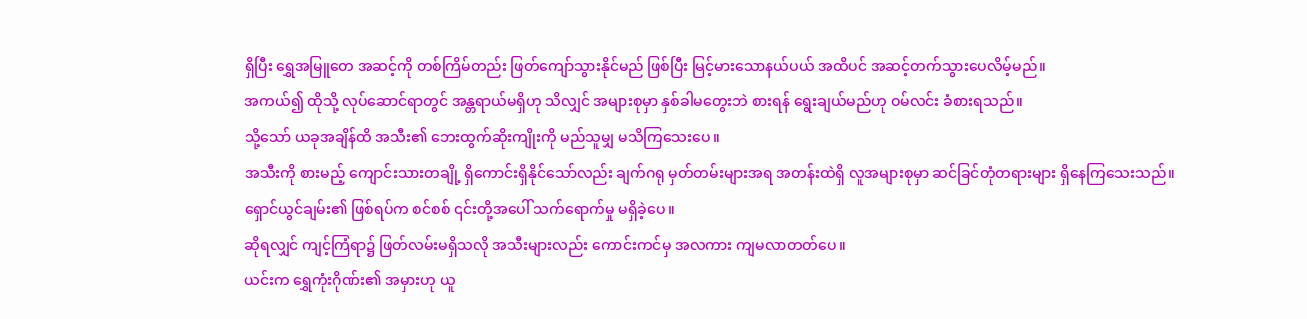ရှိပြီး ရွှေအမြူတေ အဆင့်ကို တစ်ကြိမ်တည်း ဖြတ်ကျော်သွားနိုင်မည် ဖြစ်ပြီး မြင့်မားသောနယ်ပယ် အထိပင် အဆင့်တက်သွားပေလိမ့်မည်။
အကယ်၍ ထိုသို့ လုပ်ဆောင်ရာတွင် အန္တရာယ်မရှိဟု သိလျှင် အများစုမှာ နှစ်ခါမတွေးဘဲ စားရန် ရွေးချယ်မည်ဟု ဝမ်လင်း ခံစားရသည်။
သို့သော် ယခုအချိန်ထိ အသီး၏ ဘေးထွက်ဆိုးကျိုးကို မည်သူမျှ မသိကြသေးပေ။
အသီးကို စားမည့် ကျောင်းသားတချို့ ရှိကောင်းရှိနိုင်သော်လည်း ချက်ဂရု မှတ်တမ်းများအရ အတန်းထဲရှိ လူအများစုမှာ ဆင်ခြင်တုံတရားများ ရှိနေကြသေးသည်။
ရှောင်ယွင်ချမ်း၏ ဖြစ်ရပ်က စင်စစ် ၎င်းတို့အပေါ် သက်ရောက်မှု မရှိခဲ့ပေ။
ဆိုရလျှင် ကျင့်ကြံရာ၌ ဖြတ်လမ်းမရှိသလို အသီးများလည်း ကောင်းကင်မှ အလကား ကျမလာတတ်ပေ။
ယင်းက ရွှေကုံးဂိုဏ်း၏ အမှားဟု ယူ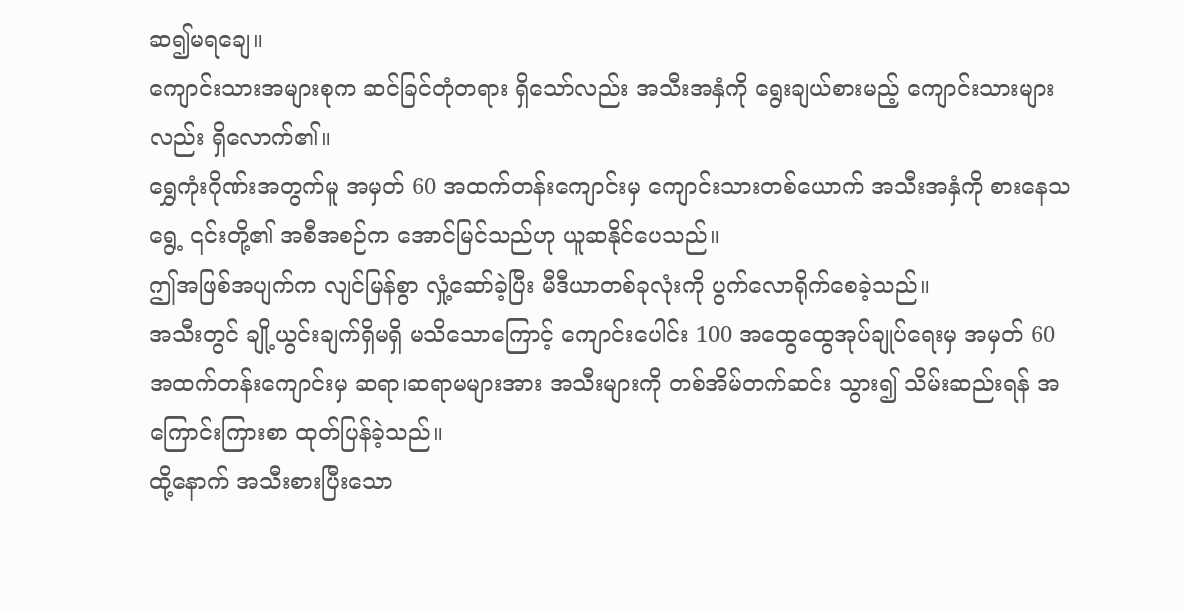ဆ၍မရချေ။
ကျောင်းသားအများစုက ဆင်ခြင်တုံတရား ရှိသော်လည်း အသီးအနှံကို ရွေးချယ်စားမည့် ကျောင်းသားများလည်း ရှိလောက်၏။
ရွှေကုံးဂိုဏ်းအတွက်မူ အမှတ် 60 အထက်တန်းကျောင်းမှ ကျောင်းသားတစ်ယောက် အသီးအနှံကို စားနေသရွေ့ ၎င်းတို့၏ အစီအစဉ်က အောင်မြင်သည်ဟု ယူဆနိုင်ပေသည်။
ဤအဖြစ်အပျက်က လျင်မြန်စွာ လှုံ့ဆော်ခဲ့ပြီး မီဒီယာတစ်ခုလုံးကို ပွက်လောရိုက်စေခဲ့သည်။
အသီးတွင် ချို့ယွင်းချက်ရှိမရှိ မသိသောကြောင့် ကျောင်းပေါင်း 100 အထွေထွေအုပ်ချုပ်ရေးမှ အမှတ် 60 အထက်တန်းကျောင်းမှ ဆရာ၊ဆရာမများအား အသီးများကို တစ်အိမ်တက်ဆင်း သွား၍ သိမ်းဆည်းရန် အကြောင်းကြားစာ ထုတ်ပြန်ခဲ့သည်။
ထို့နောက် အသီးစားပြီးသော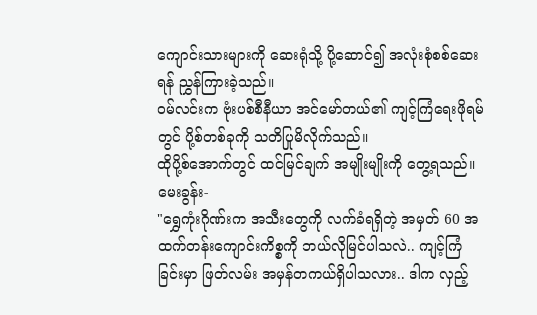ကျောင်းသားများကို ဆေးရုံသို့ ပို့ဆောင်၍ အလုံးစုံစစ်ဆေးရန် ညွှန်ကြားခဲ့သည်။
ဝမ်လင်းက ဗုံးပစ်စီနီယာ အင်မော်တယ်၏ ကျင့်ကြံရေးဖိုရမ်တွင် ပို့စ်တစ်ခုကို သတိပြုမိလိုက်သည်။
ထိုပို့စ်အောက်တွင် ထင်မြင်ချက် အမျိုးမျိုးကို တွေ့ရသည်။
မေးခွန်း-
"ရွှေကုံးဂိုဏ်းက အသီးတွေကို လက်ခံရရှိတဲ့ အမှတ် 60 အထက်တန်းကျောင်းကိစ္စကို ဘယ်လိုမြင်ပါသလဲ.. ကျင့်ကြံခြင်းမှာ ဖြတ်လမ်း အမှန်တကယ်ရှိပါသလား.. ဒါက လှည့်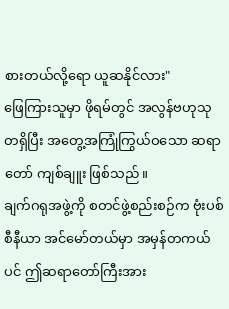စားတယ်လို့ရော ယူဆနိုင်လား"
ဖြေကြားသူမှာ ဖိုရမ်တွင် အလွန်ဗဟုသုတရှိပြီး အတွေ့အကြုံကြွယ်ဝသော ဆရာတော် ကျစ်ချူး ဖြစ်သည်။
ချက်ဂရုအဖွဲ့ကို စတင်ဖွဲ့စည်းစဉ်က ဗုံးပစ်စီနီယာ အင်မော်တယ်မှာ အမှန်တကယ်ပင် ဤဆရာတော်ကြီးအား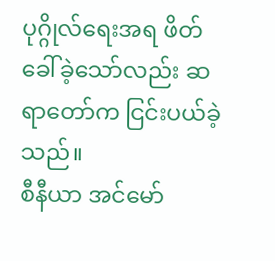ပုဂ္ဂိုလ်ရေးအရ ဖိတ်ခေါ်ခဲ့သော်လည်း ဆရာတော်က ငြင်းပယ်ခဲ့သည်။
စီနီယာ အင်မော်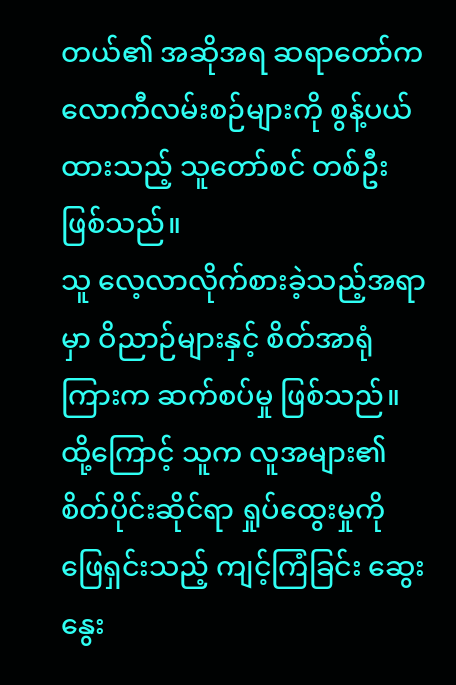တယ်၏ အဆိုအရ ဆရာတော်က လောကီလမ်းစဉ်များကို စွန့်ပယ်ထားသည့် သူတော်စင် တစ်ဦး ဖြစ်သည်။
သူ လေ့လာလိုက်စားခဲ့သည့်အရာမှာ ဝိညာဉ်များနှင့် စိတ်အာရုံကြားက ဆက်စပ်မှု ဖြစ်သည်။
ထို့ကြောင့် သူက လူအများ၏ စိတ်ပိုင်းဆိုင်ရာ ရှုပ်ထွေးမှုကို ဖြေရှင်းသည့် ကျင့်ကြံခြင်း ဆွေးနွေး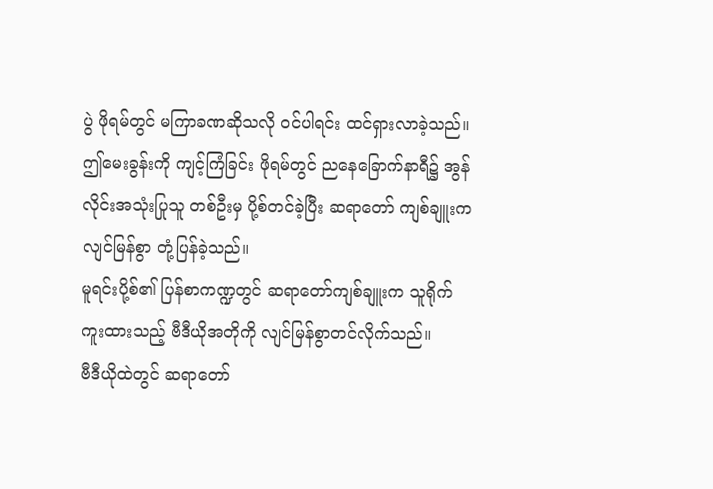ပွဲ ဖိုရမ်တွင် မကြာခဏဆိုသလို ဝင်ပါရင်း ထင်ရှားလာခဲ့သည်။
ဤမေးခွန်းကို ကျင့်ကြံခြင်း ဖိုရမ်တွင် ညနေခြောက်နာရီ၌ အွန်လိုင်းအသုံးပြုသူ တစ်ဦးမှ ပို့စ်တင်ခဲ့ပြီး ဆရာတော် ကျစ်ချူးက လျင်မြန်စွာ တုံ့ပြန်ခဲ့သည်။
မူရင်းပို့စ်၏ ပြန်စာကဏ္ဍတွင် ဆရာတော်ကျစ်ချူးက သူရိုက်ကူးထားသည့် ဗီဒီယိုအတိုကို လျင်မြန်စွာတင်လိုက်သည်။
ဗီဒီယိုထဲတွင် ဆရာတော်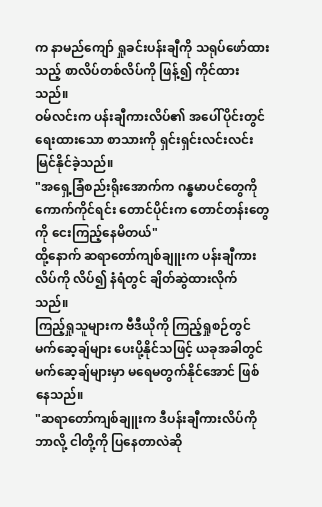က နာမည်ကျော် ရှုခင်းပန်းချီကို သရုပ်ဖော်ထားသည့် စာလိပ်တစ်လိပ်ကို ဖြန့်၍ ကိုင်ထားသည်။
ဝမ်လင်းက ပန်းချီကားလိပ်၏ အပေါ်ပိုင်းတွင် ရေးထားသော စာသားကို ရှင်းရှင်းလင်းလင်း မြင်နိုင်ခဲ့သည်။
"အရှေ့ခြံစည်းရိုးအောက်က ဂန္ဓမာပင်တွေကို ကောက်ကိုင်ရင်း တောင်ပိုင်းက တောင်တန်းတွေကို ငေးကြည့်နေမိတယ်"
ထို့နောက် ဆရာတော်ကျစ်ချူးက ပန်းချီကားလိပ်ကို လိပ်၍ နံရံတွင် ချိတ်ဆွဲထားလိုက်သည်။
ကြည့်ရှုသူများက ဗီဒီယိုကို ကြည့်ရှုစဉ်တွင် မက်ဆေ့ချ်များ ပေးပို့နိုင်သဖြင့် ယခုအခါတွင် မက်ဆေ့ချ်များမှာ မရေမတွက်နိုင်အောင် ဖြစ်နေသည်။
"ဆရာတော်ကျစ်ချူးက ဒီပန်းချီကားလိပ်ကို ဘာလို့ ငါတို့ကို ပြနေတာလဲဆို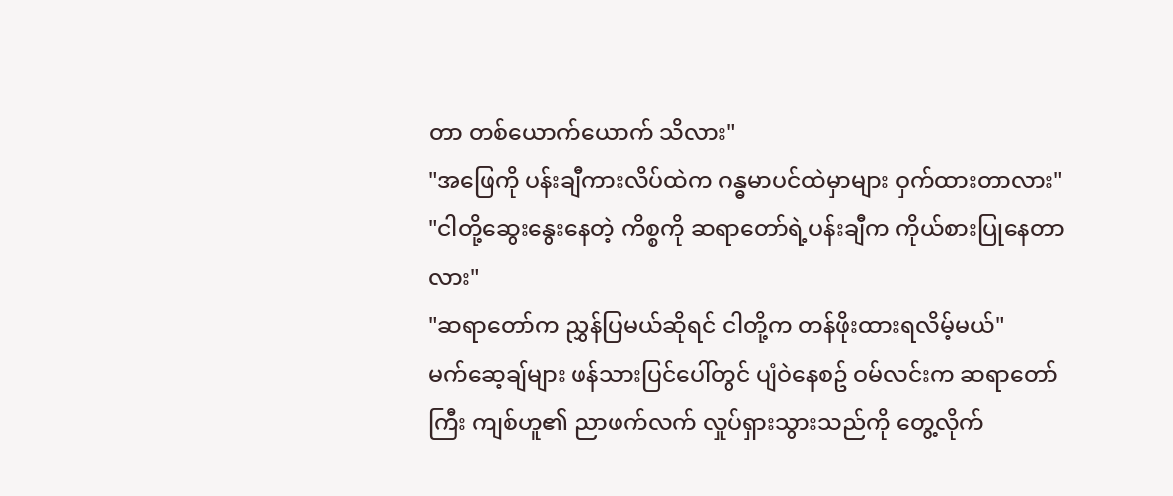တာ တစ်ယောက်ယောက် သိလား"
"အဖြေကို ပန်းချီကားလိပ်ထဲက ဂန္ဓမာပင်ထဲမှာများ ဝှက်ထားတာလား"
"ငါတို့ဆွေးနွေးနေတဲ့ ကိစ္စကို ဆရာတော်ရဲ့ပန်းချီက ကိုယ်စားပြုနေတာလား"
"ဆရာတော်က ညွှန်ပြမယ်ဆိုရင် ငါတို့က တန်ဖိုးထားရလိမ့်မယ်"
မက်ဆေ့ချ်များ ဖန်သားပြင်ပေါ်တွင် ပျံဝဲနေစဥ် ဝမ်လင်းက ဆရာတော်ကြီး ကျစ်ဟူ၏ ညာဖက်လက် လှုပ်ရှားသွားသည်ကို တွေ့လိုက်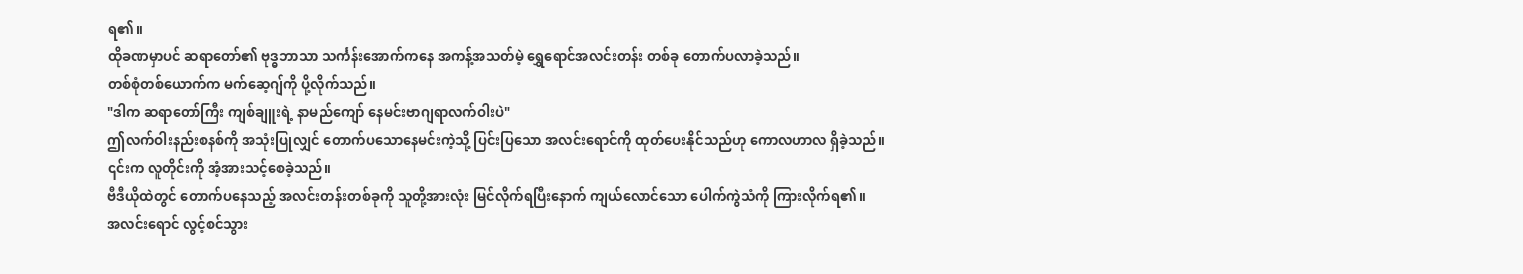ရ၏။
ထိုခဏမှာပင် ဆရာတော်၏ ဗုဒ္ဓဘာသာ သင်္ကန်းအောက်ကနေ အကန့်အသတ်မဲ့ ရွှေရောင်အလင်းတန်း တစ်ခု တောက်ပလာခဲ့သည်။
တစ်စုံတစ်ယောက်က မက်ဆေ့ဂျ်ကို ပို့လိုက်သည်။
"ဒါက ဆရာတော်ကြီး ကျစ်ချူးရဲ့ နာမည်ကျော် နေမင်းဗာဂျရာလက်ဝါးပဲ"
ဤလက်ဝါးနည်းစနစ်ကို အသုံးပြုလျှင် တောက်ပသောနေမင်းကဲ့သို့ ပြင်းပြသော အလင်းရောင်ကို ထုတ်ပေးနိုင်သည်ဟု ကောလဟာလ ရှိခဲ့သည်။
၎င်းက လူတိုင်းကို အံ့အားသင့်စေခဲ့သည်။
ဗီဒီယိုထဲတွင် တောက်ပနေသည့် အလင်းတန်းတစ်ခုကို သူတို့အားလုံး မြင်လိုက်ရပြီးနောက် ကျယ်လောင်သော ပေါက်ကွဲသံကို ကြားလိုက်ရ၏။
အလင်းရောင် လွင့်စင်သွား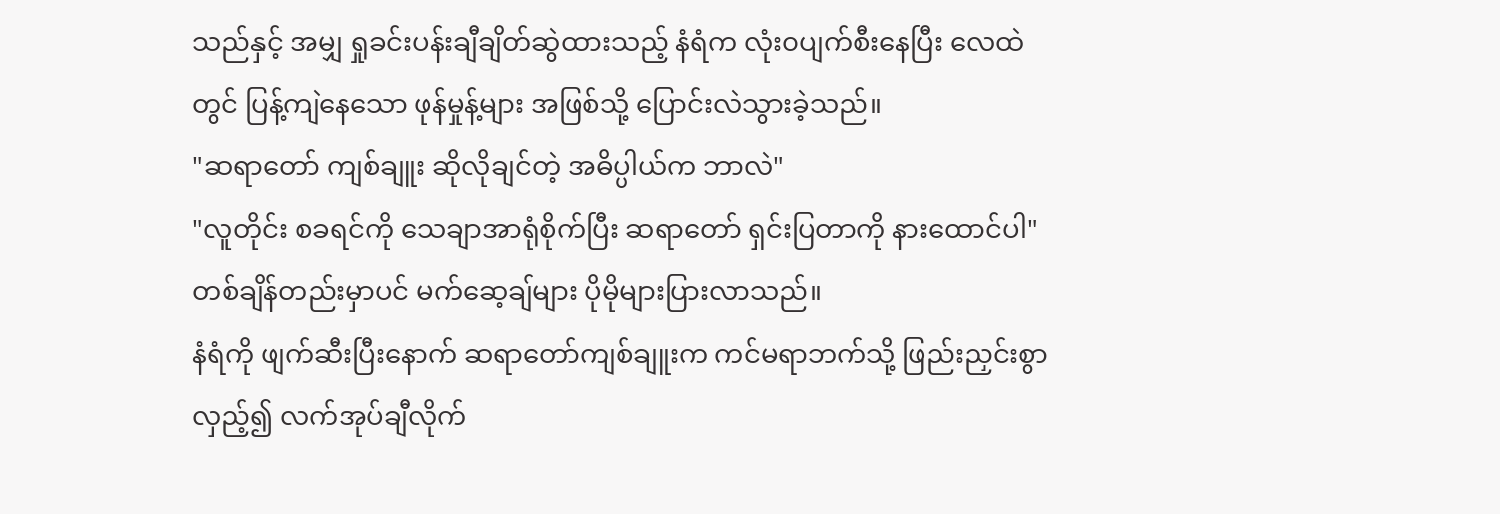သည်နှင့် အမျှ ရှုခင်းပန်းချီချိတ်ဆွဲထားသည့် နံရံက လုံး၀ပျက်စီးနေပြီး လေထဲတွင် ပြန့်ကျဲနေသော ဖုန်မှုန့်များ အဖြစ်သို့ ပြောင်းလဲသွားခဲ့သည်။
"ဆရာတော် ကျစ်ချူး ဆိုလိုချင်တဲ့ အဓိပ္ပါယ်က ဘာလဲ"
"လူတိုင်း စခရင်ကို သေချာအာရုံစိုက်ပြီး ဆရာတော် ရှင်းပြတာကို နားထောင်ပါ"
တစ်ချိန်တည်းမှာပင် မက်ဆေ့ချ်များ ပိုမိုများပြားလာသည်။
နံရံကို ဖျက်ဆီးပြီးနောက် ဆရာတော်ကျစ်ချူးက ကင်မရာဘက်သို့ ဖြည်းညှင်းစွာ လှည့်၍ လက်အုပ်ချီလိုက်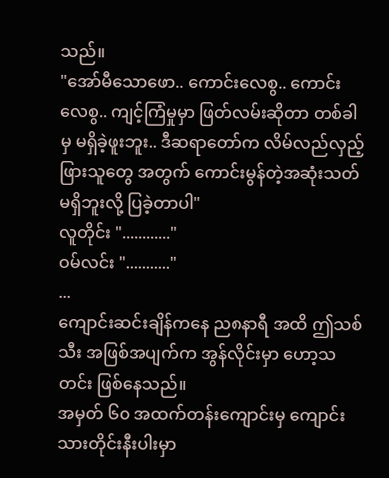သည်။
"အော်မီသောဖော.. ကောင်းလေစွ.. ကောင်းလေစွ.. ကျင့်ကြံမှုမှာ ဖြတ်လမ်းဆိုတာ တစ်ခါမှ မရှိခဲ့ဖူးဘူး.. ဒီဆရာတော်က လိမ်လည်လှည့်ဖြားသူတွေ အတွက် ကောင်းမွန်တဲ့အဆုံးသတ် မရှိဘူးလို့ ပြခဲ့တာပါ"
လူတိုင်း "............"
ဝမ်လင်း "..........."
...
ကျောင်းဆင်းချိန်ကနေ ည၈နာရီ အထိ ဤသစ်သီး အဖြစ်အပျက်က အွန်လိုင်းမှာ ဟော့သတင်း ဖြစ်နေသည်။
အမှတ် ၆၀ အထက်တန်းကျောင်းမှ ကျောင်းသားတိုင်းနီးပါးမှာ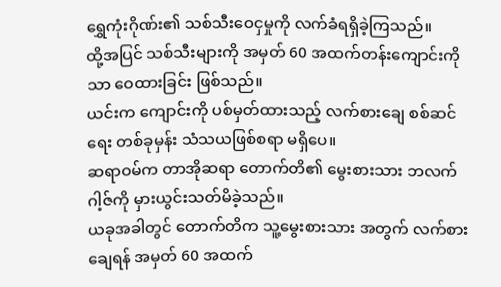ရွှေကုံးဂိုဏ်း၏ သစ်သီးဝေငှမှုကို လက်ခံရရှိခဲ့ကြသည်။
ထို့အပြင် သစ်သီးများကို အမှတ် 60 အထက်တန်းကျောင်းကိုသာ ဝေထားခြင်း ဖြစ်သည်။
ယင်းက ကျောင်းကို ပစ်မှတ်ထားသည့် လက်စားချေ စစ်ဆင်ရေး တစ်ခုမှန်း သံသယဖြစ်စရာ မရှိပေ။
ဆရာဝမ်က တာအိုဆရာ တောက်တိ၏ မွေးစားသား ဘလက်ဂါ့ဇ်ကို မှားယွင်းသတ်မိခဲ့သည်။
ယခုအခါတွင် တောက်တိက သူ့မွေးစားသား အတွက် လက်စားချေရန် အမှတ် 60 အထက်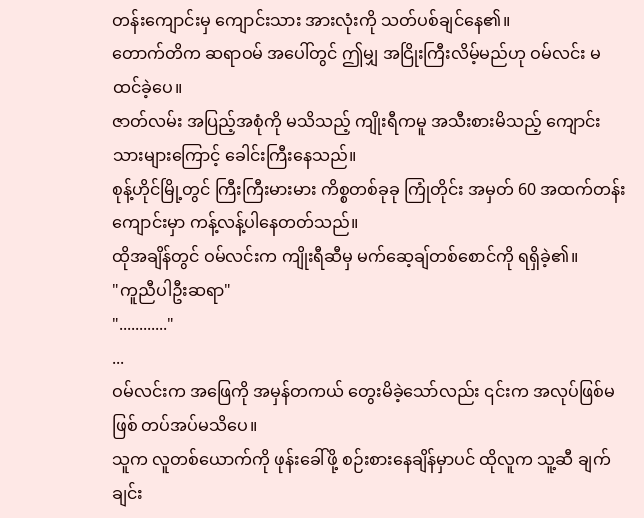တန်းကျောင်းမှ ကျောင်းသား အားလုံးကို သတ်ပစ်ချင်နေ၏။
တောက်တိက ဆရာဝမ် အပေါ်တွင် ဤမျှ အငြိုးကြီးလိမ့်မည်ဟု ဝမ်လင်း မထင်ခဲ့ပေ။
ဇာတ်လမ်း အပြည့်အစုံကို မသိသည့် ကျိုးရီကမူ အသီးစားမိသည့် ကျောင်းသားများကြောင့် ခေါင်းကြီးနေသည်။
စုန့်ဟိုင်မြို့တွင် ကြီးကြီးမားမား ကိစ္စတစ်ခုခု ကြုံတိုင်း အမှတ် 60 အထက်တန်းကျောင်းမှာ ကန့်လန့်ပါနေတတ်သည်။
ထိုအချိန်တွင် ဝမ်လင်းက ကျိုးရီဆီမှ မက်ဆေ့ချ်တစ်စောင်ကို ရရှိခဲ့၏။
"ကူညီပါဦးဆရာ"
"............"
...
ဝမ်လင်းက အဖြေကို အမှန်တကယ် တွေးမိခဲ့သော်လည်း ၎င်းက အလုပ်ဖြစ်မဖြစ် တပ်အပ်မသိပေ။
သူက လူတစ်ယောက်ကို ဖုန်းခေါ်ဖို့ စဉ်းစားနေချိန်မှာပင် ထိုလူက သူ့ဆီ ချက်ချင်း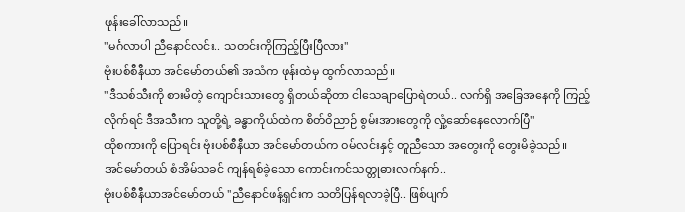ဖုန်းခေါ်လာသည်။
"မင်္ဂလာပါ ညီနောင်လင်း.. သတင်းကိုကြည့်ပြီးပြီလား"
ဗုံးပစ်စီနီယာ အင်မော်တယ်၏ အသံက ဖုန်းထဲမှ ထွက်လာသည်။
"ဒီသစ်သီးကို စားမိတဲ့ ကျောင်းသားတွေ ရှိတယ်ဆိုတာ ငါသေချာပြောရဲတယ်.. လက်ရှိ အခြေအနေကို ကြည့်လိုက်ရင် ဒီအသီးက သူတို့ရဲ့ ခန္ဓာကိုယ်ထဲက စိတ်ဝိညာဉ် စွမ်းအားတွေကို လှုံ့ဆော်နေလောက်ပြီ"
ထိုစကားကို ပြောရင်း ဗုံးပစ်စီနီယာ အင်မော်တယ်က ဝမ်လင်းနှင့် တူညီသော အတွေးကို တွေးမိခဲ့သည်။
အင်မော်တယ် စံအိမ်သခင် ကျန်ရစ်ခဲ့သော ကောင်းကင်သတ္တုဓားလက်နက်..
ဗုံးပစ်စီနီယာအင်မော်တယ် "ညီနောင်ဖန့်ရှင်းက သတိပြန်ရလာခဲ့ပြီ.. ဖြစ်ပျက်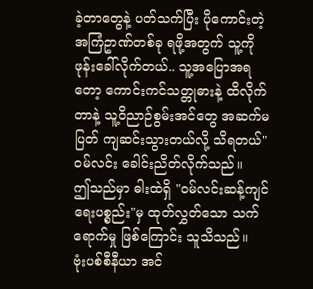ခဲ့တာတွေနဲ့ ပတ်သက်ပြီး ပိုကောင်းတဲ့ အကြံဥာဏ်တစ်ခု ရဖို့အတွက် သူ့ကို ဖုန်းခေါ်လိုက်တယ်.. သူ့အပြောအရတော့ ကောင်းကင်သတ္တုဓားနဲ့ ထိလိုက်တာနဲ့ သူ့ဝိညာဉ်စွမ်းအင်တွေ အဆက်မပြတ် ကျဆင်းသွားတယ်လို့ သိရတယ်"
ဝမ်လင်း ခေါင်းညိတ်လိုက်သည်။
ဤသည်မှာ ဓါးထဲရှိ "ဝမ်လင်းဆန့်ကျင်ရေးပစ္စည်း"မှ ထုတ်လွှတ်သော သက်ရောက်မှု ဖြစ်ကြောင်း သူသိသည်။
ဗုံးပစ်စီနီယာ အင်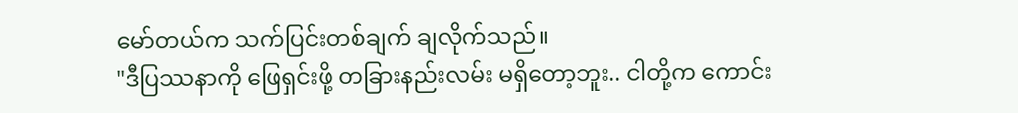မော်တယ်က သက်ပြင်းတစ်ချက် ချလိုက်သည်။
"ဒီပြဿနာကို ဖြေရှင်းဖို့ တခြားနည်းလမ်း မရှိတော့ဘူး.. ငါတို့က ကောင်း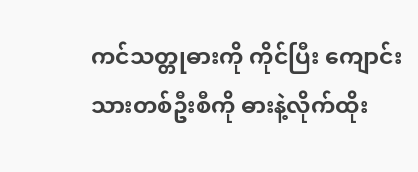ကင်သတ္တုဓားကို ကိုင်ပြီး ကျောင်းသားတစ်ဦးစီကို ဓားနဲ့လိုက်ထိုး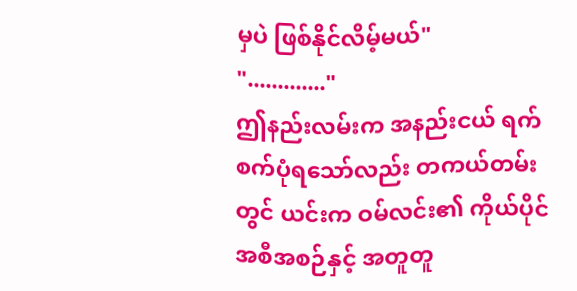မှပဲ ဖြစ်နိုင်လိမ့်မယ်"
"............."
ဤနည်းလမ်းက အနည်းငယ် ရက်စက်ပုံရသော်လည်း တကယ်တမ်းတွင် ယင်းက ဝမ်လင်း၏ ကိုယ်ပိုင်အစီအစဉ်နှင့် အတူတူ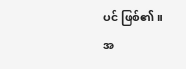ပင် ဖြစ်၏။
အ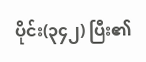ပိုင်း(၃၄၂) ပြီး၏